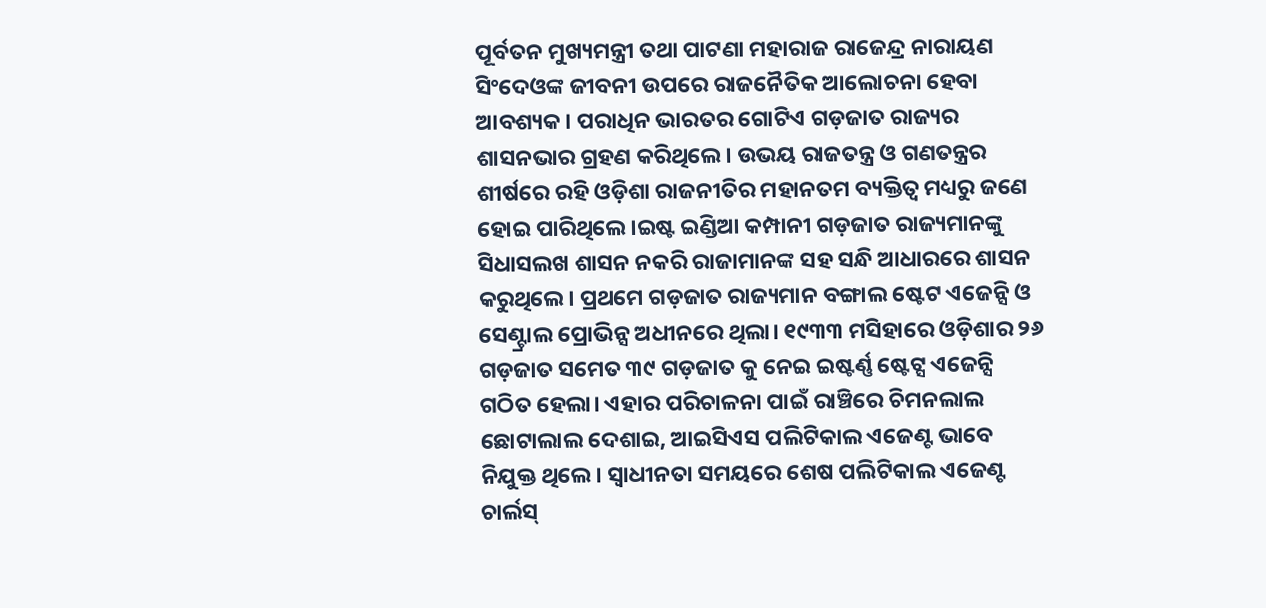ପୂର୍ବତନ ମୁଖ୍ୟମନ୍ତ୍ରୀ ତଥା ପାଟଣା ମହାରାଜ ରାଜେନ୍ଦ୍ର ନାରାୟଣ ସିଂଦେଓଙ୍କ ଜୀବନୀ ଉପରେ ରାଜନୈତିକ ଆଲୋଚନା ହେବା ଆବଶ୍ୟକ। ପରାଧିନ ଭାରତର ଗୋଟିଏ ଗଡ଼ଜାତ ରାଜ୍ୟର ଶାସନଭାର ଗ୍ରହଣ କରିଥିଲେ। ଉଭୟ ରାଜତନ୍ତ୍ର ଓ ଗଣତନ୍ତ୍ରର ଶୀର୍ଷରେ ରହି ଓଡ଼ିଶା ରାଜନୀତିର ମହାନତମ ବ୍ୟକ୍ତିତ୍ୱ ମଧ୍ୟରୁ ଜଣେ ହୋଇ ପାରିଥିଲେ।ଇଷ୍ଟ ଇଣ୍ଡିଆ କମ୍ପାନୀ ଗଡ଼ଜାତ ରାଜ୍ୟମାନଙ୍କୁ ସିଧାସଲଖ ଶାସନ ନକରି ରାଜାମାନଙ୍କ ସହ ସନ୍ଧି ଆଧାରରେ ଶାସନ କରୁଥିଲେ। ପ୍ରଥମେ ଗଡ଼ଜାତ ରାଜ୍ୟମାନ ବଙ୍ଗାଲ ଷ୍ଟେଟ ଏଜେନ୍ସି ଓ ସେଣ୍ଟ୍ରାଲ ପ୍ରୋଭିନ୍ସ ଅଧୀନରେ ଥିଲା। ୧୯୩୩ ମସିହାରେ ଓଡ଼ିଶାର ୨୬ ଗଡ଼ଜାତ ସମେତ ୩୯ ଗଡ଼ଜାତ କୁ ନେଇ ଇଷ୍ଟର୍ଣ୍ଣ ଷ୍ଟେଟ୍ସ ଏଜେନ୍ସି ଗଠିତ ହେଲା। ଏହାର ପରିଚାଳନା ପାଇଁ ରାଞ୍ଚିରେ ଚିମନଲାଲ ଛୋଟାଲାଲ ଦେଶାଇ, ଆଇସିଏସ ପଲିଟିକାଲ ଏଜେଣ୍ଟ ଭାବେ ନିଯୁକ୍ତ ଥିଲେ। ସ୍ୱାଧୀନତା ସମୟରେ ଶେଷ ପଲିଟିକାଲ ଏଜେଣ୍ଟ ଚାର୍ଲସ୍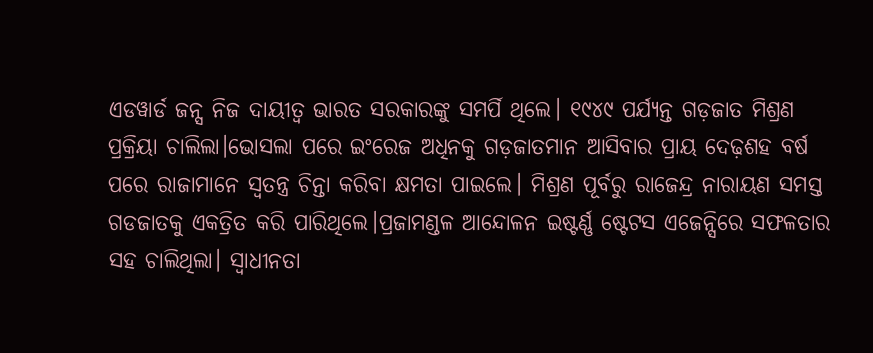ଏଡୱାର୍ଡ ଜନ୍ସ ନିଜ ଦାୟୀତ୍ୱ ଭାରତ ସରକାରଙ୍କୁ ସମର୍ପି ଥିଲେ। ୧୯୪୯ ପର୍ଯ୍ୟନ୍ତ ଗଡ଼ଜାତ ମିଶ୍ରଣ ପ୍ରକ୍ରିୟା ଚାଲିଲା।ଭୋସଲା ପରେ ଇଂରେଜ ଅଧିନକୁ ଗଡ଼ଜାତମାନ ଆସିବାର ପ୍ରାୟ ଦେଢ଼ଶହ ବର୍ଷ ପରେ ରାଜାମାନେ ସ୍ୱତନ୍ତ୍ର ଚିନ୍ତା କରିବା କ୍ଷମତା ପାଇଲେ। ମିଶ୍ରଣ ପୂର୍ବରୁ ରାଜେନ୍ଦ୍ର ନାରାୟଣ ସମସ୍ତ ଗଡଜାତକୁ ଏକତ୍ରିତ କରି ପାରିଥିଲେ।ପ୍ରଜାମଣ୍ଡଳ ଆନ୍ଦୋଳନ ଇଷ୍ଟର୍ଣ୍ଣ ଷ୍ଟେଟସ ଏଜେନ୍ସିରେ ସଫଳତାର ସହ ଚାଲିଥିଲା। ସ୍ଵାଧୀନତା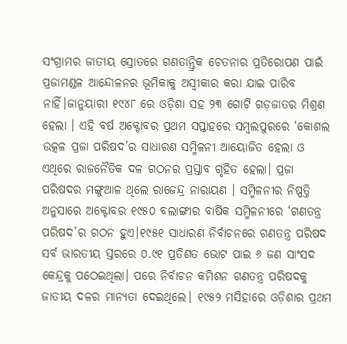ସଂଗ୍ରାମର ଜାତୀୟ ସ୍ରୋତରେ ଗଣତାନ୍ତ୍ରିକ ଚେତନାର ପ୍ରତିରୋପଣ ପାଇଁ ପ୍ରଜାମଣ୍ଡଳ ଆନ୍ଦୋଳନର ଭୂମିକାକୁ ଅସ୍ୱୀକାର କରା ଯାଇ ପାରିବ ନାହିଁ।ଜାନୁୟାରୀ ୧୯୪୮ ରେ ଓଡ଼ିଶା ସହ ୨୩ ଗୋଟି ଗଡ଼ଜାତର ମିଶ୍ରଣ ହେଲା । ଏହି ବର୍ଷ ଅକ୍ଟୋବର ପ୍ରଥମ ସପ୍ତାହରେ ସମ୍ବଲପୁରରେ ‘କୋଶଲ ଉତ୍କଳ ପ୍ରଜା ପରିଷଦ’ର ସାଧାରଣ ସମ୍ମିଳନୀ ଆୟୋଜିତ ହେଲା ଓ ଏଥିରେ ରାଜନୈତିକ ଦଳ ଗଠନର ପ୍ରସ୍ତାବ ଗୃହିତ ହେଲା। ପ୍ରଜା ପରିଷଦର ମଙ୍ଗୁଆଳ ଥିଲେ ରାଜେନ୍ଦ୍ର ନାରାୟଣ । ସମ୍ମିଳନୀର ନିଷ୍ପତ୍ତି ଅନୁସାରେ ଅକ୍ଟୋବର ୧୯୫୦ ବଲାଙ୍ଗୀର ବାର୍ଷିକ ସମ୍ମିଳନୀରେ ‘ଗଣତନ୍ତ୍ର ପରିଷଦ’ର ଗଠନ ହୁଏ।୧୯୫୧ ସାଧାରଣ ନିର୍ବାଚନରେ ଗଣତନ୍ତ୍ର ପରିଷଦ ସର୍ବ ଭାରତୀୟ ସ୍ତରରେ ୦.୯୧ ପ୍ରତିଶତ ଭୋଟ ପାଇ ୬ ଜଣ ସାଂସଦ କେନ୍ଦ୍ରକୁ ପଠେଇଥିଲା। ପରେ ନିର୍ବାଚନ କମିଶନ ଗଣତନ୍ତ୍ର ପରିଷଦକୁ ଜାତୀୟ ଦଳର ମାନ୍ୟତା ଦେଇଥିଲେ। ୧୯୫୨ ମସିହାରେ ଓଡ଼ିଶାର ପ୍ରଥମ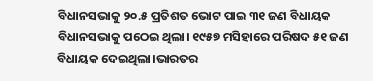ବିଧାନସଭାକୁ ୨୦.୫ ପ୍ରତିଶତ ଭୋଟ ପାଇ ୩୧ ଜଣ ବିଧାୟକ ବିଧାନସଭାକୁ ପଠେଇ ଥିଲା। ୧୯୫୭ ମସିହାରେ ପରିଷଦ ୫୧ ଜଣ ବିଧାୟକ ଦେଇଥିଲା।ଭାରତର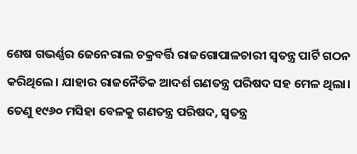ଶେଷ ଗଭର୍ଣ୍ଣର ଜେନେରାଲ ଚକ୍ରବର୍ତ୍ତି ରାଜଗୋପାଳଚାରୀ ସ୍ୱତନ୍ତ୍ର ପାର୍ଟି ଗଠନ କରିଥିଲେ। ଯାହାର ରାଜନୈତିକ ଆଦର୍ଶ ଗଣତନ୍ତ୍ର ପରିଷଦ ସହ ମେଳ ଥିଲା। ତେଣୁ ୧୯୬୦ ମସିହା ବେଳକୁ ଗଣତନ୍ତ୍ର ପରିଷଦ, ସ୍ୱତନ୍ତ୍ର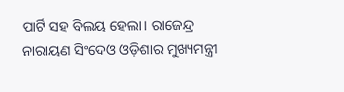ପାର୍ଟି ସହ ବିଲୟ ହେଲା। ରାଜେନ୍ଦ୍ର ନାରାୟଣ ସିଂଦେଓ ଓଡ଼ିଶାର ମୁଖ୍ୟମନ୍ତ୍ରୀ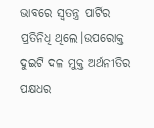ଭାବରେ ସ୍ୱତନ୍ତ୍ର ପାର୍ଟିର ପ୍ରତିନିଧି ଥିଲେ।ଉପରୋକ୍ତ ଦୁଇଟି ଦଳ ମୁକ୍ତ ଅର୍ଥନୀତିର ପକ୍ଷଧର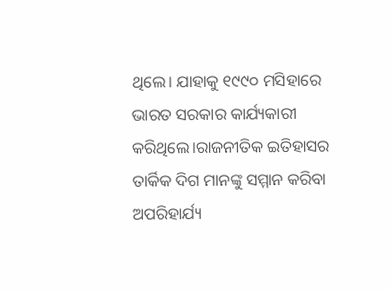ଥିଲେ। ଯାହାକୁ ୧୯୯୦ ମସିହାରେ ଭାରତ ସରକାର କାର୍ଯ୍ୟକାରୀ କରିଥିଲେ।ରାଜନୀତିକ ଇତିହାସର ତାର୍କିକ ଦିଗ ମାନଙ୍କୁ ସମ୍ମାନ କରିବା ଅପରିହାର୍ଯ୍ୟ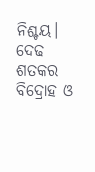ନିଶ୍ଚୟ। ଦେଢ ଶତକର ବିଦ୍ରୋହ ଓ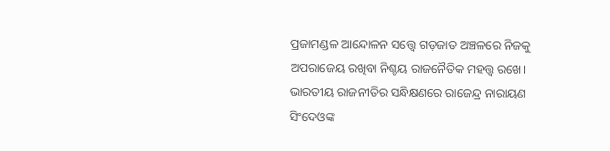ପ୍ରଜାମଣ୍ଡଳ ଆନ୍ଦୋଳନ ସତ୍ତ୍ୱେ ଗଡ଼ଜାତ ଅଞ୍ଚଳରେ ନିଜକୁ ଅପରାଜେୟ ରଖିବା ନିଶ୍ଚୟ ରାଜନୈତିକ ମହତ୍ତ୍ୱ ରଖେ। ଭାରତୀୟ ରାଜନୀତିର ସନ୍ଧିକ୍ଷଣରେ ରାଜେନ୍ଦ୍ର ନାରାୟଣ ସିଂଦେଓଙ୍କ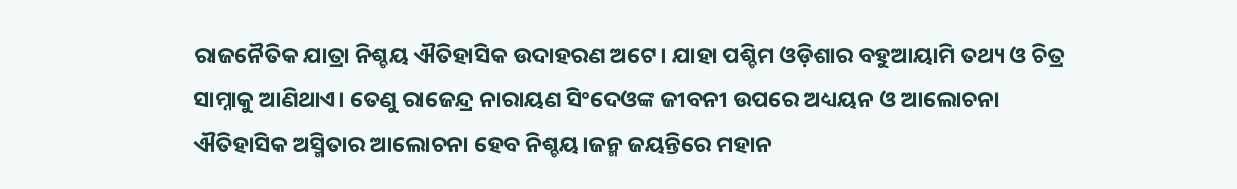ରାଜନୈତିକ ଯାତ୍ରା ନିଶ୍ଚୟ ଐତିହାସିକ ଉଦାହରଣ ଅଟେ। ଯାହା ପଶ୍ଚିମ ଓଡ଼ିଶାର ବହୁଆୟାମି ତଥ୍ୟ ଓ ଚିତ୍ର ସାମ୍ନାକୁ ଆଣିଥାଏ। ତେଣୁ ରାଜେନ୍ଦ୍ର ନାରାୟଣ ସିଂଦେଓଙ୍କ ଜୀବନୀ ଉପରେ ଅଧ୍ୟୟନ ଓ ଆଲୋଚନା ଐତିହାସିକ ଅସ୍ମିତାର ଆଲୋଚନା ହେବ ନିଶ୍ଚୟ।ଜନ୍ମ ଜୟନ୍ତିରେ ମହାନ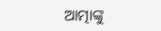ଆତ୍ମାଙ୍କୁ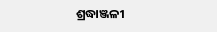ଶ୍ରଦ୍ଧାଞ୍ଜଳୀ